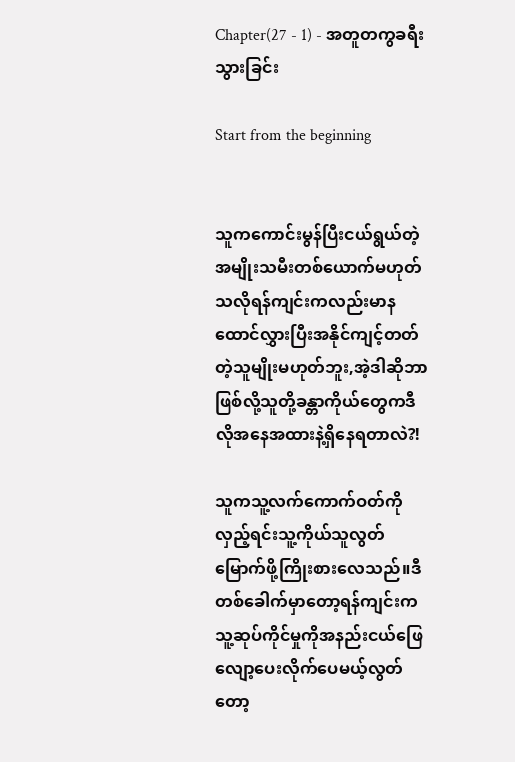Chapter(27 - 1) - အတူတကွခရီးသွားခြင်း

Start from the beginning


သူကကောင်းမွန်ပြီးငယ်ရွယ်တဲ့အမျိုးသမီးတစ်ယောက်မဟုတ်သလိုရန်ကျင်းကလည်းမာနထောင်လွှားပြီးအနိုင်ကျင့်တတ်တဲ့သူမျိုးမဟုတ်ဘူး,အဲ့ဒါဆိုဘာဖြစ်လို့သူတို့ခန္တာကိုယ်တွေကဒီလိုအနေအထားနဲ့ရှိနေရတာလဲ?!

သူကသူ့လက်ကောက်ဝတ်ကိုလှည့်ရင်းသူ့ကိုယ်သူလွတ်မြောက်ဖို့ကြိုးစားလေသည်။ဒီတစ်ခေါက်မှာတော့ရန်ကျင်းကသူ့ဆုပ်ကိုင်မှုကိုအနည်းငယ်ဖြေလျော့ပေးလိုက်ပေမယ့်လွတ်တော့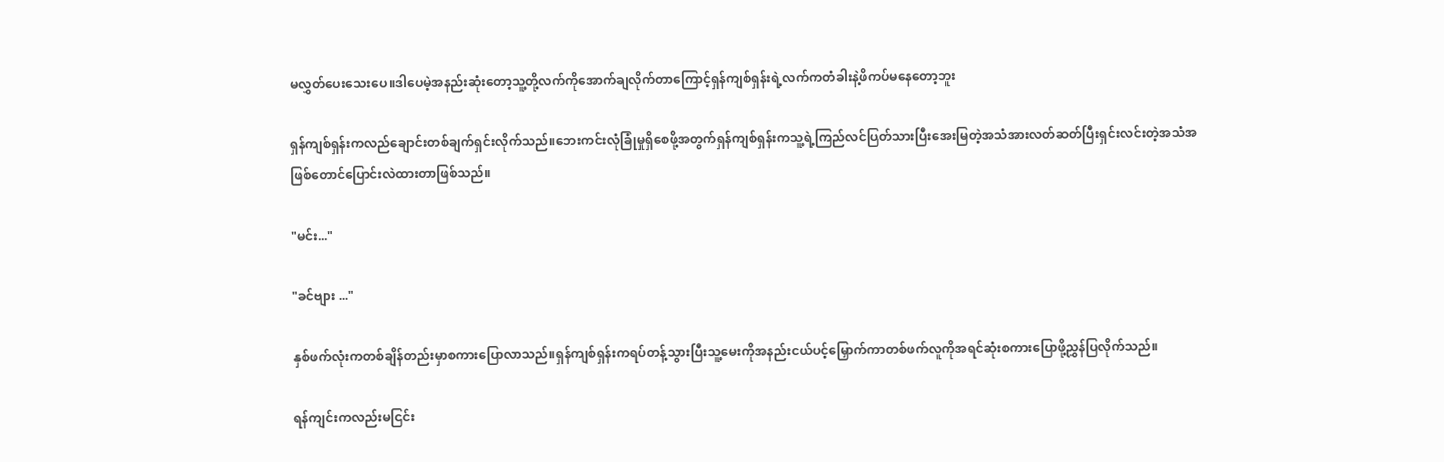မလွှတ်ပေးသေးပေ။ဒါပေမဲ့အနည်းဆုံးတော့သူ့တို့လက်ကိုအောက်ချလိုက်တာကြောင့်ရှန်ကျစ်ရှန်းရဲ့လက်ကတံခါးနဲ့ဖိကပ်မနေတော့ဘူး

ရှန်ကျစ်ရှန်းကလည်ချောင်းတစ်ချက်ရှင်းလိုက်သည်။ဘေးကင်းလုံခြုံမှုရှိစေဖို့အတွက်ရှန်ကျစ်ရှန်းကသူ့ရဲ့ကြည်လင်ပြတ်သားပြီးအေးမြတဲ့အသံအားလတ်ဆတ်ပြီးရှင်းလင်းတဲ့အသံအဖြစ်တောင်ပြောင်းလဲထားတာဖြစ်သည်။

"မင်း..."

"ခင်ဗျား ..."

နှစ်ဖက်လုံးကတစ်ချိန်တည်းမှာစကားပြောလာသည်။ရှန်ကျစ်ရှန်းကရပ်တန့်သွားပြီးသူ့မေးကိုအနည်းငယ်ပင့်မြှောက်ကာတစ်ဖက်လူကိုအရင်ဆုံးစကားပြောဖို့ညွှန်ပြလိုက်သည်။

ရန်ကျင်းကလည်းမငြင်း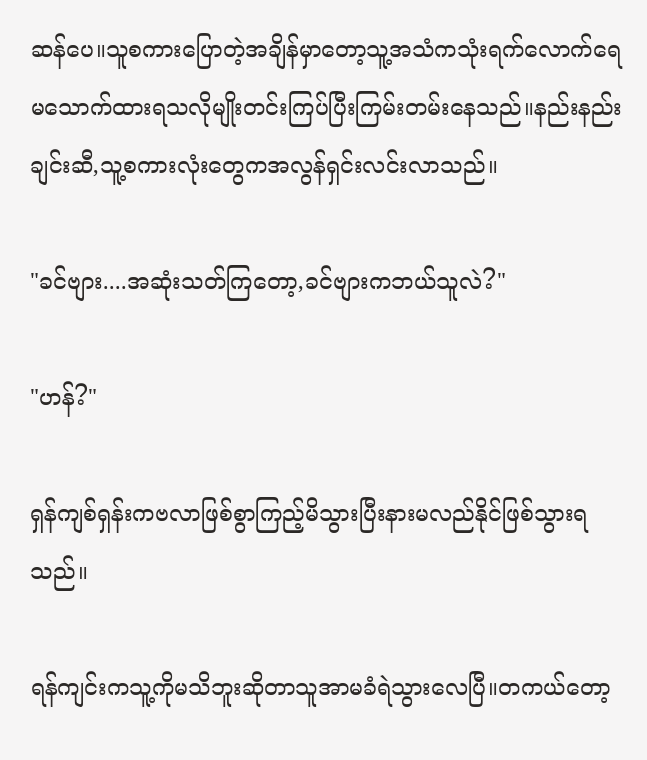ဆန်ပေ။သူစကားပြောတဲ့အချိန်မှာတော့သူ့အသံကသုံးရက်လောက်ရေမသောက်ထားရသလိုမျိုးတင်းကြပ်ပြီးကြမ်းတမ်းနေသည်။နည်းနည်းချင်းဆီ,သူ့စကားလုံးတွေကအလွန်ရှင်းလင်းလာသည်။

"ခင်ဗျား....အဆုံးသတ်ကြတော့,ခင်ဗျားကဘယ်သူလဲ?"

"ဟန်?"

ရှန်ကျစ်ရှန်းကဗလာဖြစ်စွာကြည့်မိသွားပြီးနားမလည်နိုင်ဖြစ်သွားရသည်။

ရန်ကျင်းကသူ့ကိုမသိဘူးဆိုတာသူအာမခံရဲသွားလေပြီ။တကယ်တော့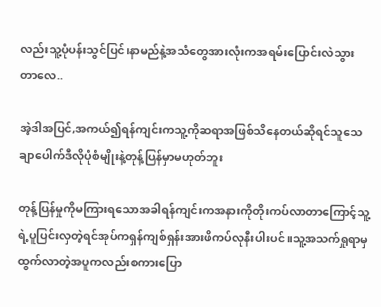လည်းသူ့ပုံပန်းသွင်ပြင်၊နာမည်နဲ့အသံတွေအားလုံးကအရမ်းပြောင်းလဲသွားတာလေ..

အဲ့ဒါအပြင်,အကယ်၍ရန်ကျင်းကသူ့ကိုဆရာအဖြစ်သိနေတယ်ဆိုရင်သူသေချာပေါက်ဒီလိုပုံစံမျိုးနဲ့တုန့်ပြန်မှာမဟုတ်ဘူး

တုန့်ပြန်မှုကိုမကြားရသောအခါရန်ကျင်းကအနားကိုတိုးကပ်လာတာကြောင့်သူ့ရဲ့ပူပြင်းလှတဲ့ရင်အုပ်ကရှန်ကျစ်ရှန်းအားဖိကပ်လုနီးပါးပင်။သူ့အသက်ရှုရာမှထွက်လာတဲ့အပူကလည်းစကားပြော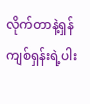လိုက်တာနဲ့ရှန်ကျစ်ရှန်းရဲ့ပါး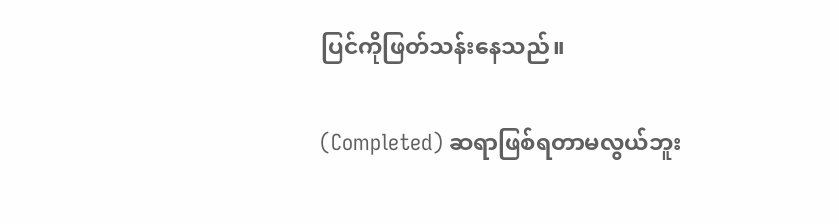ပြင်ကိုဖြတ်သန်းနေသည်။

(Completed) ဆရာဖြစ်ရတာမလွယ်ဘူး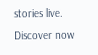stories live. Discover now